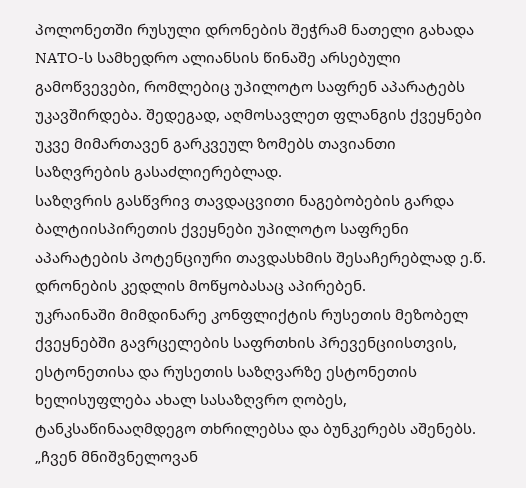პოლონეთში რუსული დრონების შეჭრამ ნათელი გახადა NATO-ს სამხედრო ალიანსის წინაშე არსებული გამოწვევები, რომლებიც უპილოტო საფრენ აპარატებს უკავშირდება. შედეგად, აღმოსავლეთ ფლანგის ქვეყნები უკვე მიმართავენ გარკვეულ ზომებს თავიანთი საზღვრების გასაძლიერებლად.
საზღვრის გასწვრივ თავდაცვითი ნაგებობების გარდა ბალტიისპირეთის ქვეყნები უპილოტო საფრენი აპარატების პოტენციური თავდასხმის შესაჩერებლად ე.წ. დრონების კედლის მოწყობასაც აპირებენ.
უკრაინაში მიმდინარე კონფლიქტის რუსეთის მეზობელ ქვეყნებში გავრცელების საფრთხის პრევენციისთვის, ესტონეთისა და რუსეთის საზღვარზე ესტონეთის ხელისუფლება ახალ სასაზღვრო ღობეს, ტანკსაწინააღმდეგო თხრილებსა და ბუნკერებს აშენებს.
„ჩვენ მნიშვნელოვან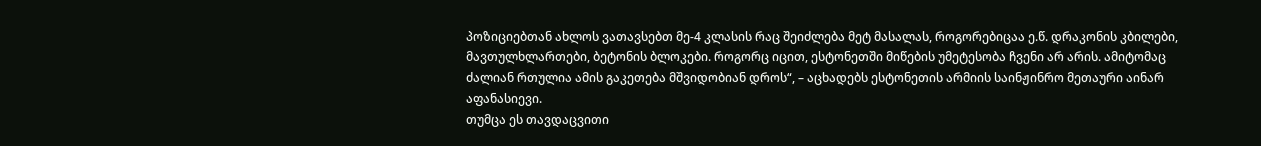პოზიციებთან ახლოს ვათავსებთ მე-4 კლასის რაც შეიძლება მეტ მასალას, როგორებიცაა ე.წ. დრაკონის კბილები, მავთულხლართები, ბეტონის ბლოკები. როგორც იცით, ესტონეთში მიწების უმეტესობა ჩვენი არ არის. ამიტომაც ძალიან რთულია ამის გაკეთება მშვიდობიან დროს“, – აცხადებს ესტონეთის არმიის საინჟინრო მეთაური აინარ აფანასიევი.
თუმცა ეს თავდაცვითი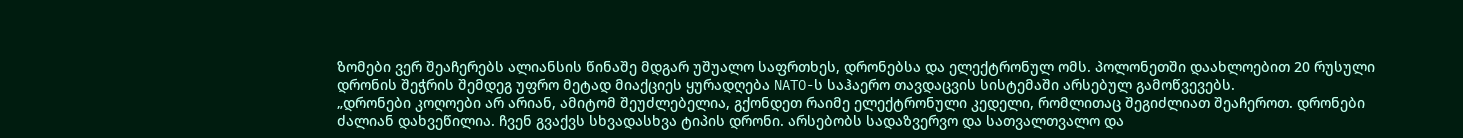ზომები ვერ შეაჩერებს ალიანსის წინაშე მდგარ უშუალო საფრთხეს, დრონებსა და ელექტრონულ ომს. პოლონეთში დაახლოებით 20 რუსული დრონის შეჭრის შემდეგ უფრო მეტად მიაქციეს ყურადღება NATO-ს საჰაერო თავდაცვის სისტემაში არსებულ გამოწვევებს.
„დრონები კოღოები არ არიან, ამიტომ შეუძლებელია, გქონდეთ რაიმე ელექტრონული კედელი, რომლითაც შეგიძლიათ შეაჩეროთ. დრონები ძალიან დახვეწილია. ჩვენ გვაქვს სხვადასხვა ტიპის დრონი. არსებობს სადაზვერვო და სათვალთვალო და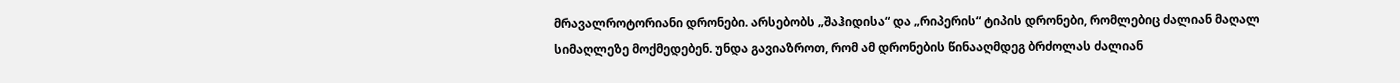მრავალროტორიანი დრონები. არსებობს „შაჰიდისა“ და „რიპერის“ ტიპის დრონები, რომლებიც ძალიან მაღალ სიმაღლეზე მოქმედებენ. უნდა გავიაზროთ, რომ ამ დრონების წინააღმდეგ ბრძოლას ძალიან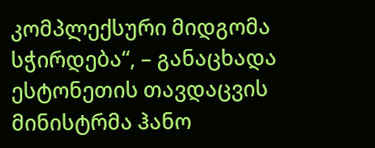კომპლექსური მიდგომა სჭირდება“, – განაცხადა ესტონეთის თავდაცვის მინისტრმა ჰანო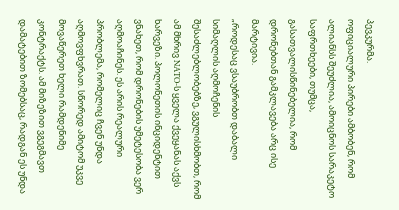პევკურმა.
ოფიციალური პირები ამბობენ, რომ ალიანსს შეუძლია, ამოიცნოს სარაკეტო საფრთხეები, თუმცა, გასათვალისწინებელია, რომ დრონებთან გამკლავება არც ისე მარტივია.
„როდესაც ვსაუბრობთ დაბალი სიმაღლის აღმოჩენის შესაძლებლობებზე, ვგულისხმობთ, რომ ამ მხრივ NATO-ს ყველა ქვეყანას აქვს ხარვეზი. პოლონეთის ინციდენტით ვნახეთ, რომ დრონების უმეტესობა ვერ აღმოაჩინეს. ეს არის რეალური პრობლემა, რომელიც ჩვენ უნდა აღმოვფხვრათ. სწორედ ამიტომ უკვე მოვაწერეთ ხელი რამდენიმე კონტრაქტს. ამ მიზეზით ვგეგმავთ დამატებით ზომებსაც, რადგან ეს უნდა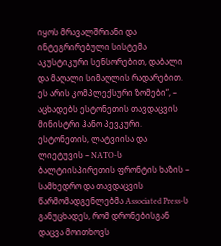იყოს მრავალშრიანი და ინტეგრირებული სისტემა აკუსტიკური სენსორებით, დაბალი და მაღალი სიმაღლის რადარებით. ეს არის კომპლექსური ზომები“, – აცხადებს ესტონეთის თავდაცვის მინისტრი ჰანო პევკური.
ესტონეთის, ლატვიისა და ლიეტუვის – NATO-ს ბალტიისპირეთის ფრონტის ხაზის – სამხედრო და თავდაცვის წარმომადგენლებმა Associated Press-ს განუცხადეს, რომ დრონებისგან დაცვა მოითხოვს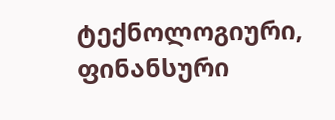ტექნოლოგიური, ფინანსური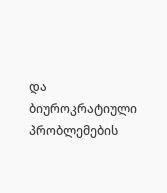და ბიუროკრატიული პრობლემების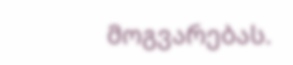მოგვარებას.